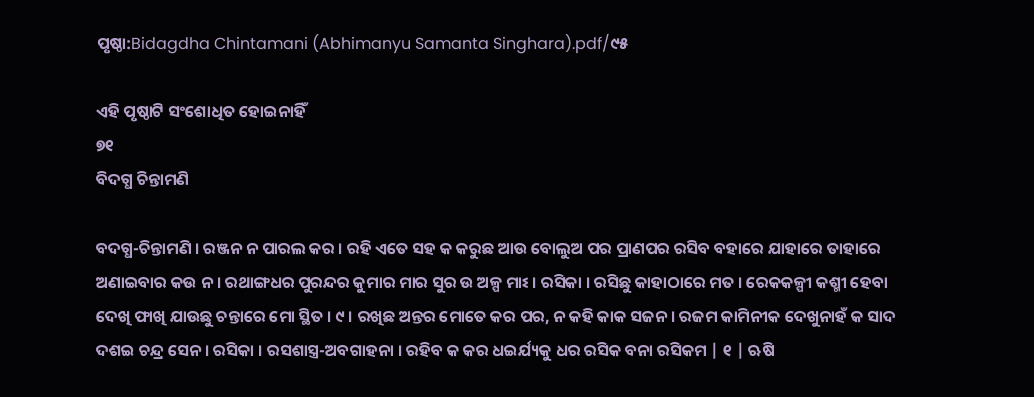ପୃଷ୍ଠା:Bidagdha Chintamani (Abhimanyu Samanta Singhara).pdf/୯୫

ଏହି ପୃଷ୍ଠାଟି ସଂଶୋଧିତ ହୋଇନାହିଁ
୭୧
ବିଦଗ୍ଧ ଚିନ୍ତାମଣି

ବଦଗ୍ଧ-ଚିନ୍ତାମଣି । ରଞ୍ଜନ ନ ପାରଲ କର । ରହି ଏତେ ସହ କ କରୁଛ ଆଉ ବୋଲୁଅ ପର ପ୍ରାଣପର ରସିବ ବହାରେ ଯାହାରେ ତାହାରେ ଅଣାଇବାର କଉ ନ । ରଥାଙ୍ଗଧର ପୁରନ୍ଦର କୁମାର ମାର ସୁର ଉ ଅଳ୍ପ ମାଽ । ରସିକା । ରସିଛୁ କାହାଠାରେ ମତ । ରେକକଳ୍ପୀ କଶ୍ମୀ ହେବା ଦେଖି ଫାଖି ଯାଉଛୁ ଚନ୍ତାରେ ମୋ ସ୍ଥିତ । ୯ । ରଖିଛ ଅନ୍ତର ମୋତେ କର ପର, ନ କହି କାକ ସଜନ । ରଜମ କାମିନୀକ ଦେଖୁନାହଁ କ ସାଦ ଦଶଇ ଚନ୍ଦ୍ର ସେନ । ରସିକା । ରସଶାସ୍ତ୍ର-ଅବଗାହନା । ରହିବ କ କର ଧଇର୍ଯ୍ୟକୁ ଧର ରସିକ ବନା ରସିକମ | ୧ | ଋଷି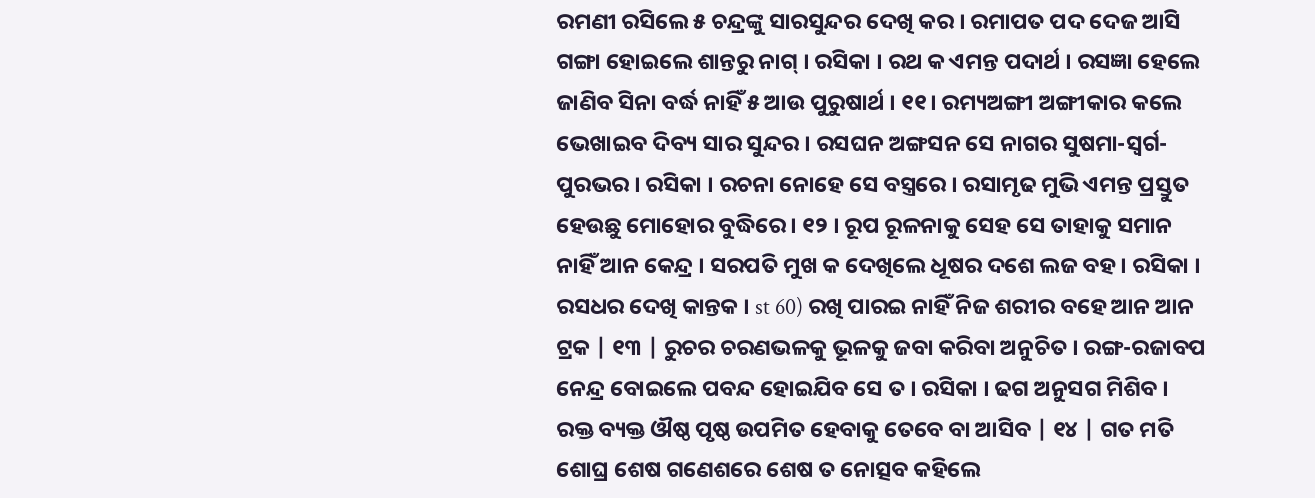ରମଣୀ ରସିଲେ ୫ ଚନ୍ଦ୍ରଙ୍କୁ ସାରସୁନ୍ଦର ଦେଖି କର । ରମାପତ ପଦ ଦେଜ ଆସି ଗଙ୍ଗା ହୋଇଲେ ଶାନ୍ତରୁ ନାଗ୍ । ରସିକା । ରଥ କ ଏମନ୍ତ ପଦାର୍ଥ । ରସଜ୍ଞା ହେଲେ ଜାଣିବ ସିନା ବର୍ଦ୍ଧ ନାହିଁ ୫ ଆଉ ପୁରୁଷାର୍ଥ । ୧୧। ରମ୍ୟଅଙ୍ଗୀ ଅଙ୍ଗୀକାର କଲେ ଭେଖାଇବ ଦିବ୍ୟ ସାର ସୁନ୍ଦର । ରସଘନ ଅଙ୍ଗସନ ସେ ନାଗର ସୁଷମା-ସ୍ବର୍ଗ-ପୁରଭର । ରସିକା । ରଚନା ନୋହେ ସେ ବସ୍ତ୍ରରେ । ରସାମୃଢ ମୁଭି ଏମନ୍ତ ପ୍ରସ୍ତୁତ ହେଉଛୁ ମୋହୋର ବୁଦ୍ଧିରେ । ୧୨ । ରୂପ ରୂଳନାକୁ ସେହ ସେ ତାହାକୁ ସମାନ ନାହିଁ ଆନ କେନ୍ଦ୍ର । ସରପତି ମୁଖ କ ଦେଖିଲେ ଧୂଷର ଦଶେ ଲଜ ବହ । ରସିକା । ରସଧର ଦେଖି କାନ୍ତକ । st 60) ରଖି ପାରଇ ନାହିଁ ନିଜ ଶରୀର ବହେ ଆନ ଆନ ଟ୍ରକ | ୧୩ | ରୁଚର ଚରଣଭଳକୁ ଭୂଳକୁ ଜବା କରିବା ଅନୁଚିତ । ରଙ୍ଗ-ରଜାବପ ନେନ୍ଦ୍ର ବୋଇଲେ ପବନ୍ଦ ହୋଇଯିବ ସେ ତ । ରସିକା । ଢଗ ଅନୁସଗ ମିଶିବ । ରକ୍ତ ବ୍ୟକ୍ତ ଔଷ୍ଠ ପୃଷ୍ଠ ଉପମିତ ହେବାକୁ ତେବେ ବା ଆସିବ | ୧୪ | ଗତ ମତି ଶୋଘ୍ର ଶେଷ ଗଣେଶରେ ଶେଷ ତ ନୋତ୍ସବ କହିଲେ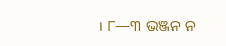। ୮—୩ ଭଞ୍ଜନ ନ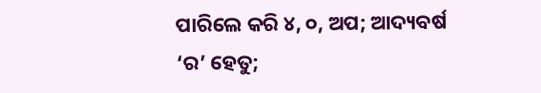ପାରିଲେ କରି ୪, ୦, ଅପ; ଆଦ୍ୟବର୍ଷ ‘ର’ ହେତୁ;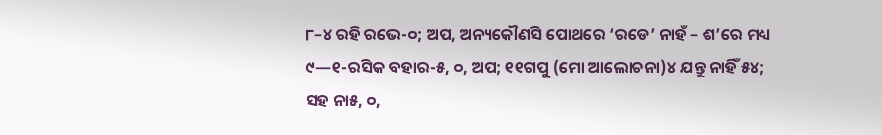୮–୪ ରହି ରଭେ-୦; ଅପ, ଅନ୍ୟକୌଣସି ପୋଥରେ ‘ରଡେ’ ନାହଁ – ଶ’ରେ ମଧ୍ୟ ୯—୧-ରସିକ ବହାର-୫, ୦, ଅପ; ୧୧ଗପୁ (ମୋ ଆଲୋଚନା)୪ ଯନ୍ତୁ ନାହିଁ ୫୪; ସହ ନା୫, ୦,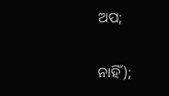ଅପ;

ନାହିଁ);